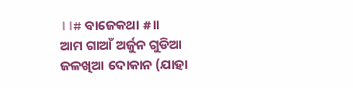।।# ବାଜେକଥା #।।
ଆମ ଗାଆଁ ଅର୍ଜୁନ ଗୁଡିଆ ଜଳଖିଆ ଦୋକାନ (ଯାହା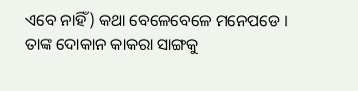ଏବେ ନାହିଁ) କଥା ବେଳେବେଳେ ମନେପଡେ । ତାଙ୍କ ଦୋକାନ କାକରା ସାଙ୍ଗକୁ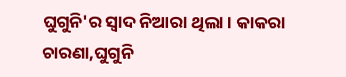ଘୁଗୁନି'ର ସ୍ବାଦ ନିଆରା ଥିଲା । କାକରା ଚାରଣା,ଘୁଗୁନି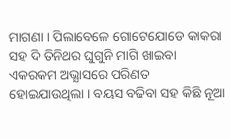ମାଗଣା । ପିଲାବେଳେ ଗୋଟେଯୋଡେ କାକରା ସହ ଦି ତିନିଥର ଘୁଗୁନି ମାଗି ଖାଇବା ଏକରକମ ଅଭ୍ଯାସରେ ପରିଣତ ହୋଇଯାଉଥିଲା । ବୟସ ବଢିବା ସହ କିଛି ନୂଆ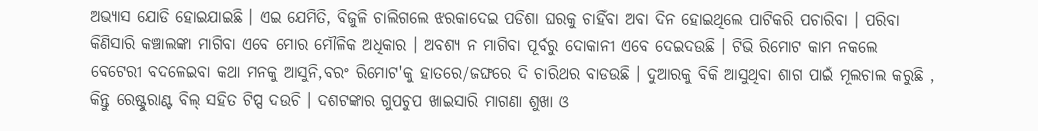ଅଭ୍ୟାସ ଯୋଡି ହୋଇଯାଇଛି । ଏଇ ଯେମିତି, ବିଜୁଳି ଚାଲିଗଲେ ଝରକାଦେଇ ପଡିଶା ଘରକୁ ଚାହିଁବା ଅବା ଦିନ ହୋଇଥିଲେ ପାଟିକରି ପଚାରିବା । ପରିବା କିଣିସାରି କଞ୍ଚାଲଙ୍କା ମାଗିବା ଏବେ ମୋର ମୌଳିକ ଅଧିକାର । ଅବଶ୍ୟ ନ ମାଗିବା ପୂର୍ବରୁ ଦୋକାନୀ ଏବେ ଦେଇଦଉଛି । ଟିଭି ରିମୋଟ କାମ ନକଲେ  ବେଟେରୀ ବଦଳେଇବା କଥା ମନକୁ ଆସୁନି,ବରଂ ରିମୋଟ'କୁ ହାତରେ/ଜଙ୍ଘରେ ଦି ଚାରିଥର ବାଡଉଛି । ଦୁଆରକୁ ବିକି ଆସୁଥିବା ଶାଗ ପାଇଁ ମୂଲଚାଲ କରୁଛି , କିନ୍ତୁ ରେଷ୍ଟୁରାଣ୍ଟ ବିଲ୍ ସହିତ ଟିପ୍ସ ଦଉଚି । ଦଶଟଙ୍କାର ଗୁପଚୁପ ଖାଇସାରି ମାଗଣା ଶୁଖା ଓ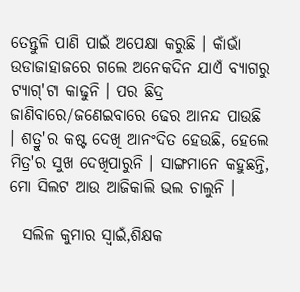ତେନ୍ତୁଳି ପାଣି ପାଇଁ ଅପେକ୍ଷା କରୁଛି । କାଁଭାଁ ଉଡାଜାହାଜରେ ଗଲେ ଅନେକଦିନ ଯାଏଁ ବ୍ଯାଗରୁ ଟ୍ଯାଗ୍'ଟା କାଢୁନି । ପର ଛିଦ୍ର ଜାଣିବାରେ/ଜଣେଇବାରେ ଢେର ଆନନ୍ଦ ପାଉଛି । ଶତ୍ରୁ'ର କଷ୍ଟ ଦେଖି ଆନଂଦିତ ହେଉଛି, ହେଲେ ମିତ୍ର'ର ସୁଖ ଦେଖିପାରୁନି । ସାଙ୍ଗମାନେ କହୁଛନ୍ତି, ମୋ ସିଲଟ ଆଉ ଆଜିକାଲି ଭଲ ଚାଲୁନି ।

  ସଲିଳ କୁମାର ସ୍ବାଇଁ,ଶିକ୍ଷକ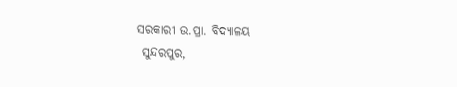ସରକାରୀ ଉ.ପ୍ରା. ବିଦ୍ୟାଳୟ
 ସୁନ୍ଦରପୁର,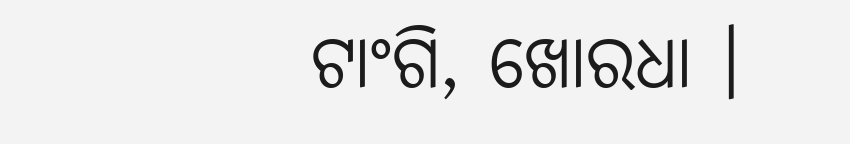ଟାଂଗି, ଖୋରଧା ।